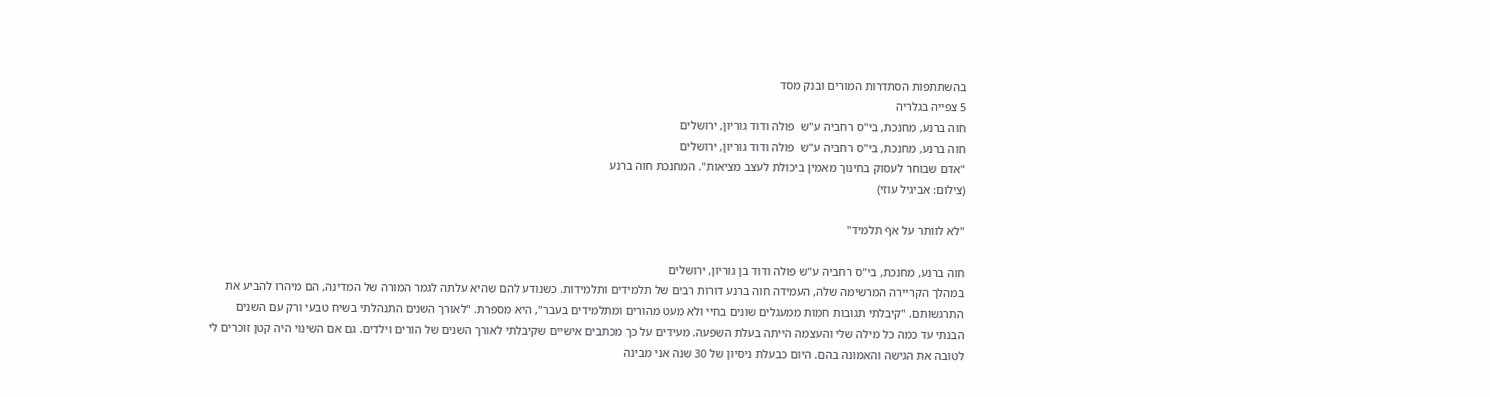בהשתתפות הסתדרות המורים ובנק מסד
5 צפייה בגלריה
חוה ברנע, מחנכת, בי"ס רחביה ע"ש  פולה ודוד גוריון, ירושלים
חוה ברנע, מחנכת, בי"ס רחביה ע"ש  פולה ודוד גוריון, ירושלים
"אדם שבוחר לעסוק בחינוך מאמין ביכולת לעצב מציאות". המחנכת חוה ברנע
(צילום: אביגיל עוזי)

"לא לוותר על אף תלמיד"

חוה ברנע, מחנכת, בי"ס רחביה ע"ש פולה ודוד בן גוריון, ירושלים
במהלך הקריירה המרשימה שלה, העמידה חוה ברנע דורות רבים של תלמידים ותלמידות. כשנודע להם שהיא עלתה לגמר המורה של המדינה, הם מיהרו להביע את התרגשותם. "קיבלתי תגובות חמות ממעגלים שונים בחיי ולא מעט מהורים ומתלמידים בעבר", היא מספרת. "לאורך השנים התנהלתי בשיח טבעי ורק עם השנים הבנתי עד כמה כל מילה שלי והעצמה הייתה בעלת השפעה. מעידים על כך מכתבים אישיים שקיבלתי לאורך השנים של הורים וילדים. גם אם השינוי היה קטן זוכרים לי לטובה את הגישה והאמונה בהם. היום כבעלת ניסיון של 30 שנה אני מבינה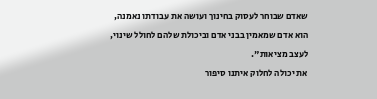שאדם שבוחר לעסוק בחינוך ועושה את עבודתו נאמנה, הוא אדם שמאמין בבני אדם וביכולת שלהם לחולל שינוי, לעצב מציאות".
את יכולה לחלוק איתנו סיפור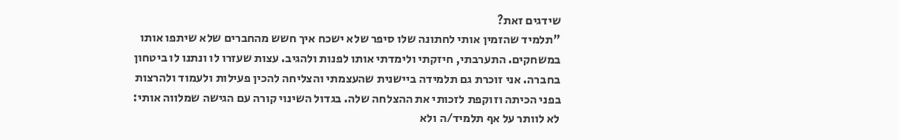שידגים זאת?
"תלמיד שהזמין אותי לחתונה שלו סיפר שלא ישכח איך חשש מהחברים שלא שיתפו אותו במשחקים. התערבתי, חיזקתי ולימדתי אותו לפנות ולהגיב. עצות שעזרו לו ונתנו לו ביטחון בחברה. אני זוכרת גם תלמידה ביישנית שהעצמתי והצליחה להכין פעילות ולעמוד ולהרצות בפני הכיתה וזוקפת לזכותי את ההצלחה שלה. בגדול השינוי קורה עם הגישה שמלווה אותי: לא לוותר על אף תלמיד/ה ולא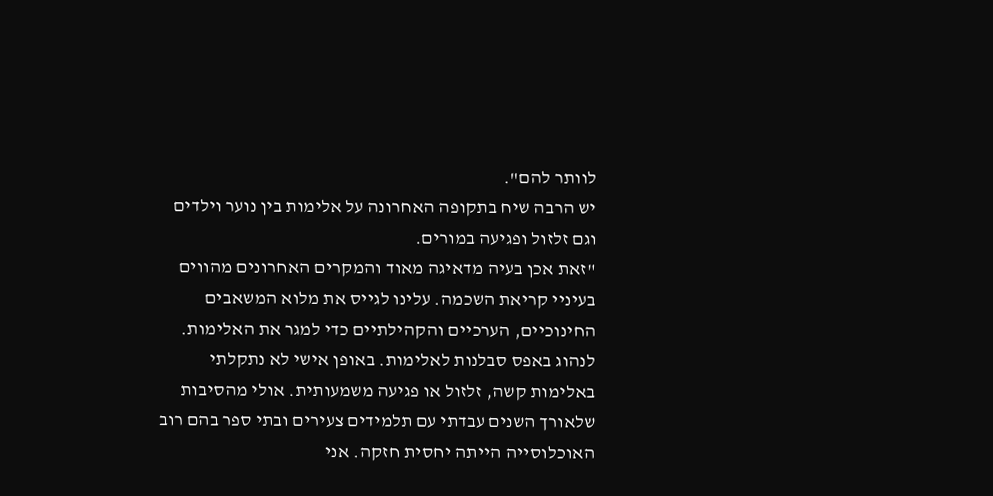לוותר להם".
יש הרבה שיח בתקופה האחרונה על אלימות בין נוער וילדים וגם זלזול ופגיעה במורים.
"זאת אכן בעיה מדאיגה מאוד והמקרים האחרונים מהווים בעיניי קריאת השכמה. עלינו לגייס את מלוא המשאבים החינוכיים, הערכיים והקהילתיים כדי למגר את האלימות. לנהוג באפס סבלנות לאלימות. באופן אישי לא נתקלתי באלימות קשה, זלזול או פגיעה משמעותית. אולי מהסיבות שלאורך השנים עבדתי עם תלמידים צעירים ובתי ספר בהם רוב האוכלוסייה הייתה יחסית חזקה. אני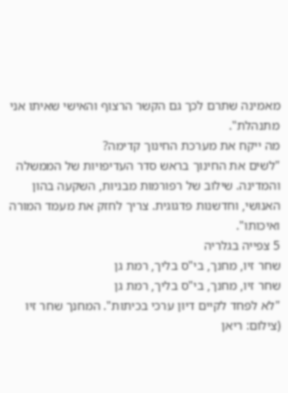מאמינה שתרם לכך גם הקשר הרצוף והאישי שאיתו אני מתנהלת".
מה ייקח את מערכת החינוך קדימה?
"לשים את החינוך בראש סדר העדיפויות של הממשלה והמדינה. שילוב של רפורמות מבניות, השקעה בהון האנושי, וחדשנות פדגוגית. צריך לחזק את מעמד המורה ואיכותו".
5 צפייה בגלריה
שחר זיו, מחנך, בי"ס בליך, רמת גן
שחר זיו, מחנך, בי"ס בליך, רמת גן
"לא לפחד לקיים דיון ערכי בכיתות". המחנך שחר זיו
(צילום: ריאן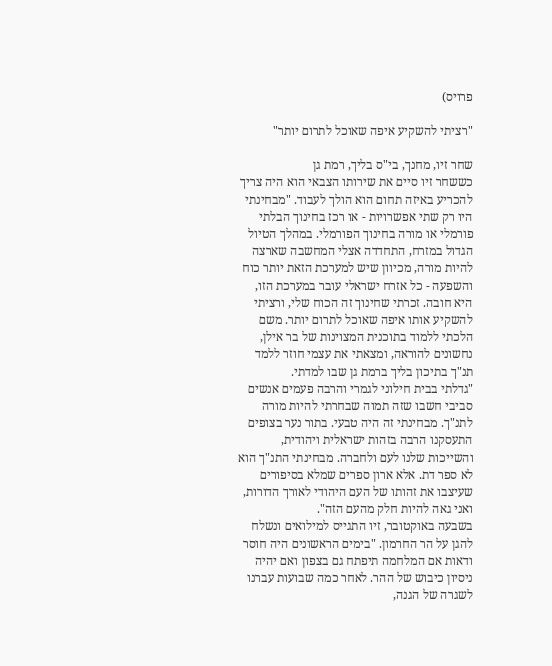פרויס)

"רציתי להשקיע איפה שאוכל לתרום יותר"

שחר זיו, מחנך, בי"ס בליך, רמת גן
כששחר זיו סיים את שירותו הצבאי הוא היה צריך להכריע באיזה תחום הוא הולך לעבוד. "מבחינתי היו רק שתי אפשרויות - או רכז בחינוך הבלתי פורמלי או מורה בחינוך הפורמלי. במהלך הטיול הגדול במזרח, התחדדה אצלי המחשבה שארצה להיות מורה, מכיוון שיש למערכת הזאת יותר כוח והשפעה - כל אזרח ישראלי עובר במערכת הזו, היא חובה. זכרתי שחינוך זה הכוח שלי, ורציתי להשקיע אותו איפה שאוכל לתרום יותר. משם הלכתי ללמוד בתוכנית המצוינות של בר אילן, נחשונים להוראה, ומצאתי את עצמי חוזר ללמד תנ"ך בתיכון בליך ברמת גן שבו למדתי.
"גדלתי בבית חילוני לגמרי והרבה פעמים אנשים סביבי חשבו שזה תמוה שבחרתי להיות מורה לתנ"ך. מבחינתי זה היה טבעי. בתור נער בצופים התעסקנו הרבה בזהות ישראלית ויהודית, והשייכות שלנו לעם ולחברה. מבחינתי התנ"ך הוא לא ספר דת. אלא ארון ספרים שמלא בסיפורים שעיצבו את זהותו של העם היהודי לאורך הדורות, ואני גאה להיות חלק מהעם הזה".
בשבעה באוקטובר, זיו התגייס למילואים ונשלח להגן על הר החרמון. "בימים הראשונים היה חוסר ודאות אם המלחמה תיפתח גם בצפון ואם יהיה ניסיון כיבוש של ההר. לאחר כמה שבועות עברנו לשגרה של הגנה,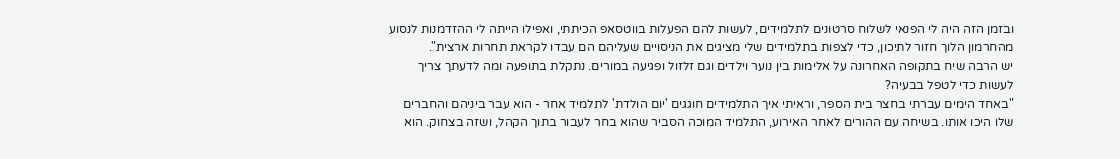ובזמן הזה היה לי הפנאי לשלוח סרטונים לתלמידים, לעשות להם הפעלות בווטסאפ הכיתתי, ואפילו הייתה לי ההזדמנות לנסוע מהחרמון הלוך חזור לתיכון, כדי לצפות בתלמידים שלי מציגים את הניסויים שעליהם הם עבדו לקראת תחרות ארצית".
יש הרבה שיח בתקופה האחרונה על אלימות בין נוער וילדים וגם זלזול ופגיעה במורים. נתקלת בתופעה ומה לדעתך צריך לעשות כדי לטפל בבעיה?
"באחד הימים עברתי בחצר בית הספר, וראיתי איך התלמידים חוגגים 'יום הולדת' לתלמיד אחר - הוא עבר ביניהם והחברים שלו היכו אותו. בשיחה עם ההורים לאחר האירוע, התלמיד המוכה הסביר שהוא בחר לעבור בתוך הקהל, ושזה בצחוק. הוא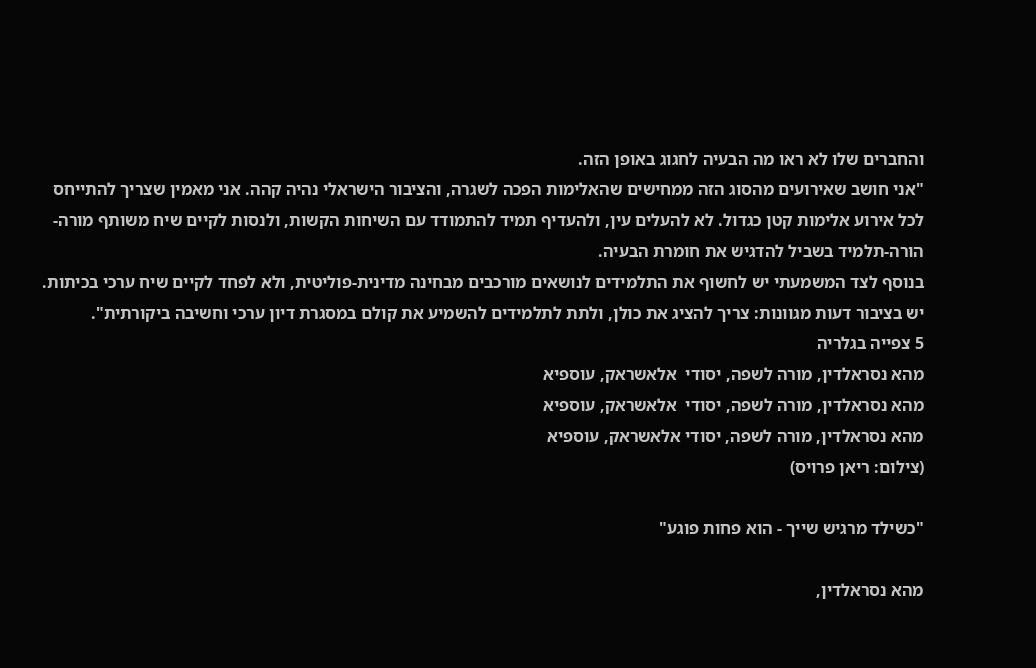והחברים שלו לא ראו מה הבעיה לחגוג באופן הזה.
"אני חושב שאירועים מהסוג הזה ממחישים שהאלימות הפכה לשגרה, והציבור הישראלי נהיה קהה. אני מאמין שצריך להתייחס לכל אירוע אלימות קטן כגדול. לא להעלים עין, ולהעדיף תמיד להתמודד עם השיחות הקשות, ולנסות לקיים שיח משותף מורה-הורה-תלמיד בשביל להדגיש את חומרת הבעיה.
בנוסף לצד המשמעתי יש לחשוף את התלמידים לנושאים מורכבים מבחינה מדינית-פוליטית, ולא לפחד לקיים שיח ערכי בכיתות. יש בציבור דעות מגוונות: צריך להציג את כולן, ולתת לתלמידים להשמיע את קולם במסגרת דיון ערכי וחשיבה ביקורתית".
5 צפייה בגלריה
מהא נסראלדין, מורה לשפה, יסודי  אלאשראק, עוספיא
מהא נסראלדין, מורה לשפה, יסודי  אלאשראק, עוספיא
מהא נסראלדין, מורה לשפה, יסודי אלאשראק, עוספיא
(צילום: ריאן פרויס)

"כשילד מרגיש שייך - הוא פחות פוגע"

מהא נסראלדין,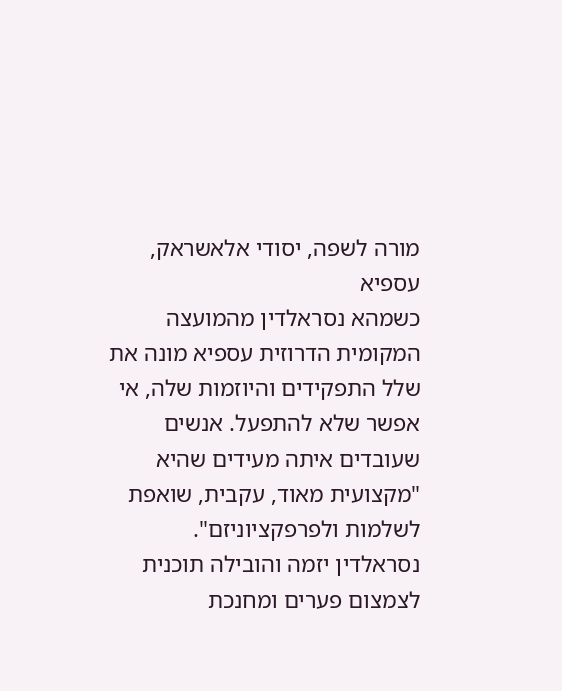מורה לשפה, יסודי אלאשראק, עספיא
כשמהא נסראלדין מהמועצה המקומית הדרוזית עספיא מונה את שלל התפקידים והיוזמות שלה, אי אפשר שלא להתפעל. אנשים שעובדים איתה מעידים שהיא "מקצועית מאוד, עקבית, שואפת לשלמות ולפרפקציוניזם".
נסראלדין יזמה והובילה תוכנית לצמצום פערים ומחנכת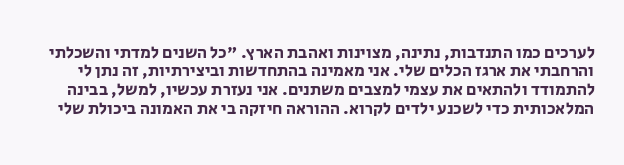לערכים כמו התנדבות, נתינה, מצוינות ואהבת הארץ. "כל השנים למדתי והשכלתי והרחבתי את ארגז הכלים שלי. אני מאמינה בהתחדשות וביצירתיות, זה נתן לי להתמודד ולהתאים את עצמי למצבים משתנים. אני נעזרת עכשיו, למשל, בבינה המלאכותית כדי לשכנע ילדים לקרוא. ההוראה חיזקה בי את האמונה ביכולת שלי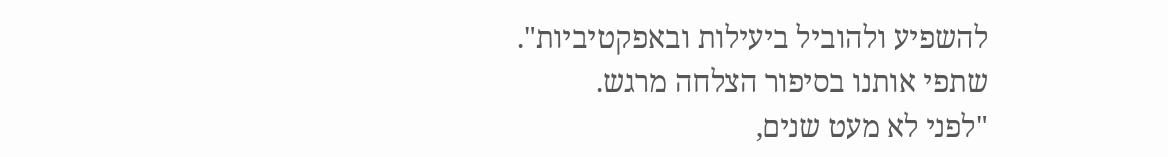להשפיע ולהוביל ביעילות ובאפקטיביות".
שתפי אותנו בסיפור הצלחה מרגש.
"לפני לא מעט שנים,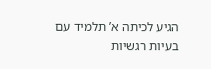הגיע לכיתה א’ תלמיד עם בעיות רגשיות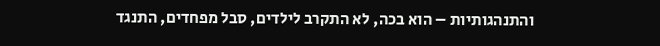והתנהגותיות – הוא בכה, לא התקרב לילדים, סבל מפחדים, התנגד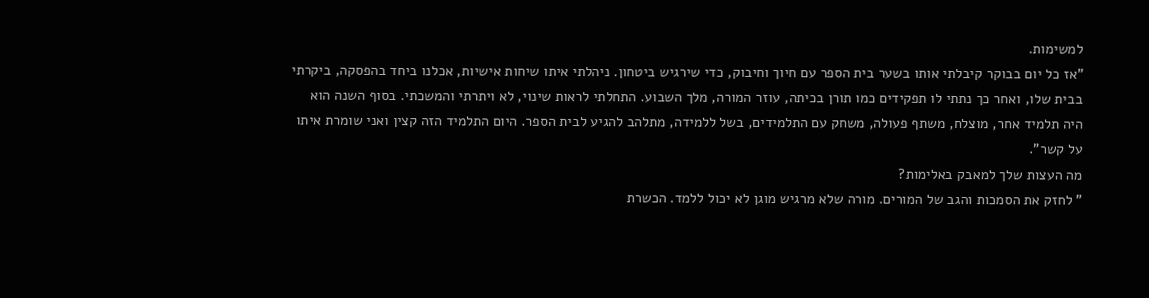למשימות.
"אז כל יום בבוקר קיבלתי אותו בשער בית הספר עם חיוך וחיבוק, כדי שירגיש ביטחון. ניהלתי איתו שיחות אישיות, אכלנו ביחד בהפסקה, ביקרתי בבית שלו, ואחר כך נתתי לו תפקידים כמו תורן בכיתה, עוזר המורה, מלך השבוע. התחלתי לראות שינוי, לא ויתרתי והמשכתי. בסוף השנה הוא היה תלמיד אחר, מוצלח, משתף פעולה, משחק עם התלמידים, בשל ללמידה, מתלהב להגיע לבית הספר. היום התלמיד הזה קצין ואני שומרת איתו על קשר".
מה העצות שלך למאבק באלימות?
" לחזק את הסמכות והגב של המורים. מורה שלא מרגיש מוגן לא יכול ללמד. הכשרת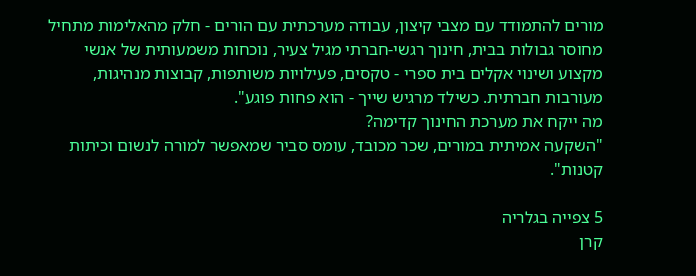מורים להתמודד עם מצבי קיצון, עבודה מערכתית עם הורים - חלק מהאלימות מתחיל מחוסר גבולות בבית, חינוך רגשי-חברתי מגיל צעיר, נוכחות משמעותית של אנשי מקצוע ושינוי אקלים בית ספרי - טקסים, פעילויות משותפות, קבוצות מנהיגות, מעורבות חברתית. כשילד מרגיש שייך - הוא פחות פוגע".
מה ייקח את מערכת החינוך קדימה?
"השקעה אמיתית במורים, שכר מכובד, עומס סביר שמאפשר למורה לנשום וכיתות קטנות".

5 צפייה בגלריה
קרן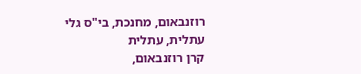רוזנבאום, מחנכת, בי"ס גלי עתלית, עתלית
קרן רוזנבאום,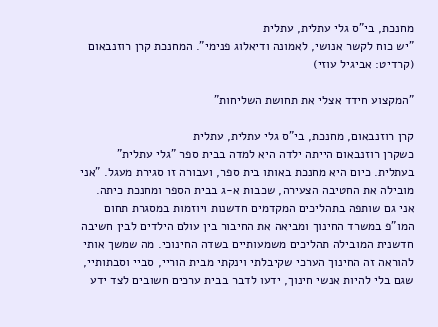מחנכת, בי"ס גלי עתלית, עתלית
"יש כוח לקשר אנושי, לאמונה ודיאלוג פנימי". המחנכת קרן רוזנבאום
(קרדיט: אביגיל עוזי)

"המקצוע חידד אצלי את תחושת השליחות"

קרן רוזנבאום, מחנכת, בי"ס גלי עתלית, עתלית
כשקרן רוזנבאום הייתה ילדה היא למדה בבית ספר "גלי עתלית" בעתלית. כיום היא מחנכת באותו בית ספר, ועבורה זו סגירת מעגל. "אני מובילה את החטיבה הצעירה, שכבות א-ג בבית הספר ומחנכת כיתה. אני גם שותפה בתהליכים המקדמים חדשנות ויוזמות במסגרת תחום המו"פ במשרד החינוך ומביאה את החיבור בין עולם הילדים לבין חשיבה חדשנית המובילה תהליכים משמעותיים בשדה החינוכי. מה שמשך אותי להוראה זה החינוך הערכי שקיבלתי וינקתי מבית הוריי, סביי וסבתותיי, שגם בלי להיות אנשי חינוך, ידעו לדבר בבית ערכים חשובים לצד ידע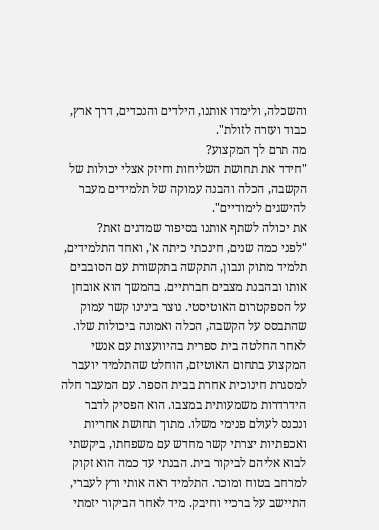והשכלה, ולימדו אותנו, הילדים והנכדים, דרך ארץ, כבוד ועזרה לזולת".
מה תרם לך המקצוע?
"חידד את תחושת השליחות וחיזק אצלי יכולות של הקשבה, הכלה והבנה עמוקה של תלמידים מעבר להישגים לימודיים".
את יכולה לשתף אותנו בסיפור שמדגים זאת?
"לפני כמה שנים, חינכתי כיתה א', ואחד התלמידים, תלמיד מתוק ונבון, התקשה בתקשורת עם הסובבים אותו ובהבנת מצבים חברתיים. בהמשך הוא אובחן על הספקטרום האוטיסטי. נוצר בינינו קשר עמוק שהתבסס על הקשבה, הכלה ואמונה ביכולות שלו. לאחר החלטה בית ספרית בהיוועצות עם אנשי המקצוע בתחום האוטיזם, הוחלט שהתלמיד יועבר למסגרת חינוכית אחרת בבית הספר. עם המעבר חלה הידרדרות משמעותית במצבו. הוא הפסיק לדבר ונכנס לעולם פנימי משלו. מתוך תחושת אחריות ואכפתיות יצרתי קשר מחדש עם משפחתו, ביקשתי לבוא אליהם לביקור בית. הבנתי עד כמה הוא זקוק למרחב בטוח ומוכר. התלמיד ראה אותי ורץ לעברי, התיישב על ברכיי וחיבק. מיד לאחר הביקור יזמתי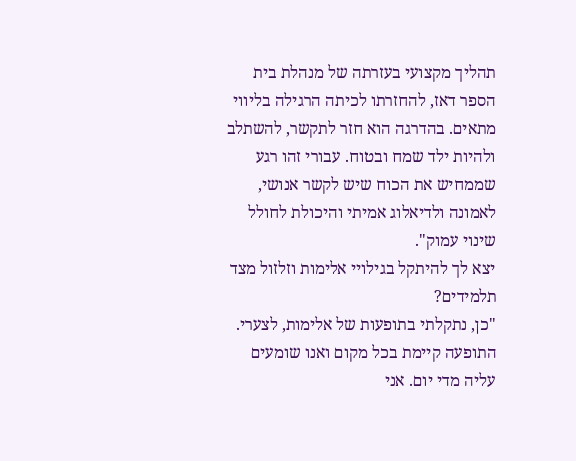תהליך מקצועי בעזרתה של מנהלת בית הספר דאז, להחזרתו לכיתה הרגילה בליווי מתאים. בהדרגה הוא חזר לתקשר, להשתלב ולהיות ילד שמח ובטוח. עבורי זהו רגע שממחיש את הכוח שיש לקשר אנושי, לאמונה ולדיאלוג אמיתי והיכולת לחולל שינוי עמוק".
יצא לך להיתקל בגילויי אלימות וזלזול מצד תלמידים?
"כן, נתקלתי בתופעות של אלימות, לצערי. התופעה קיימת בכל מקום ואנו שומעים עליה מדי יום. אני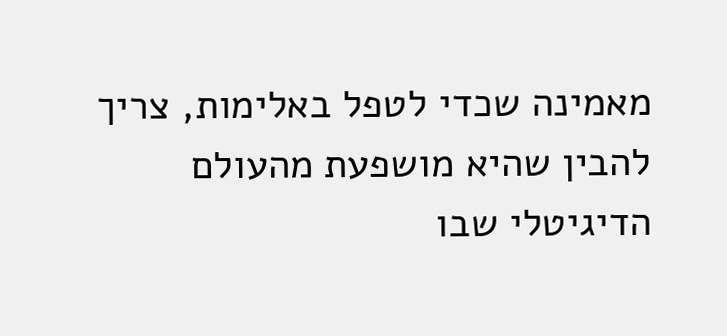מאמינה שכדי לטפל באלימות, צריך להבין שהיא מושפעת מהעולם הדיגיטלי שבו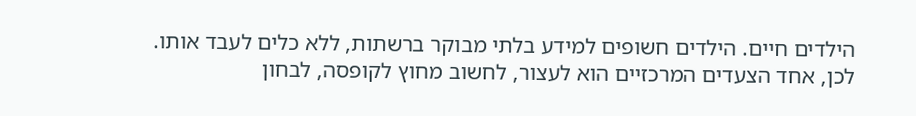הילדים חיים. הילדים חשופים למידע בלתי מבוקר ברשתות, ללא כלים לעבד אותו. לכן, אחד הצעדים המרכזיים הוא לעצור, לחשוב מחוץ לקופסה, לבחון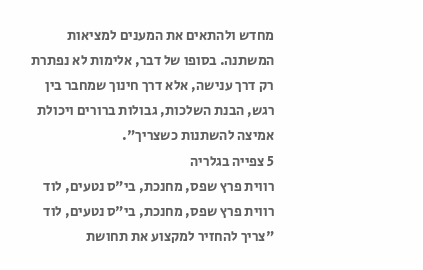מחדש ולהתאים את המענים למציאות המשתנה. בסופו של דבר, אלימות לא נפתרת רק דרך ענישה, אלא דרך חינוך שמחבר בין רגש, הבנת השלכות, גבולות ברורים ויכולת אמיצה להשתנות כשצריך".
5 צפייה בגלריה
רווית פרץ שפס, מחנכת, בי"ס נטעים, לוד
רווית פרץ שפס, מחנכת, בי"ס נטעים, לוד
"צריך להחזיר למקצוע את תחושת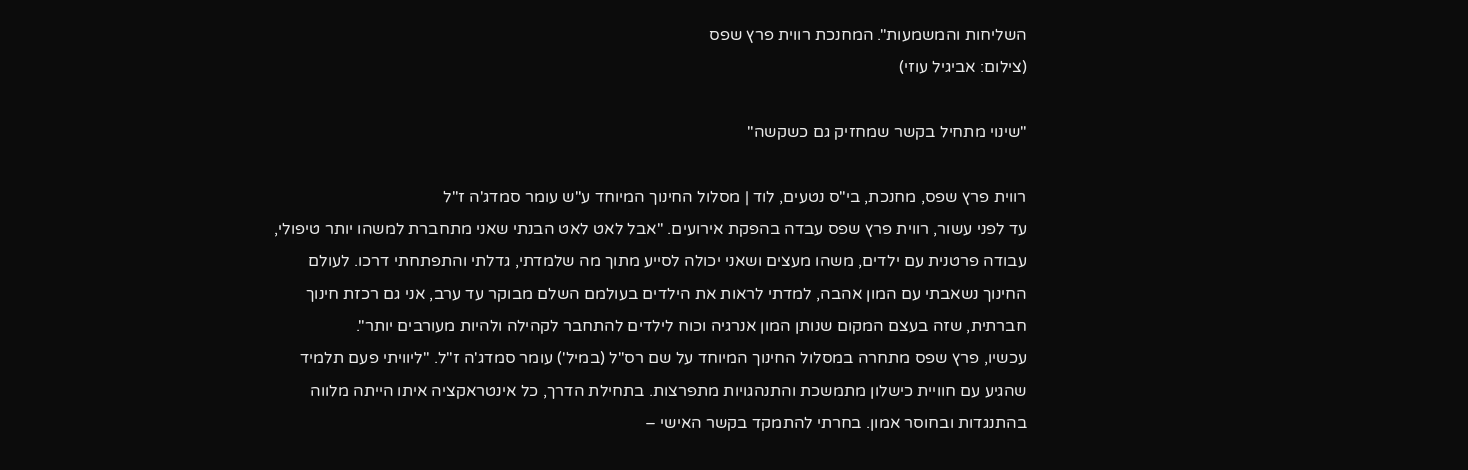השליחות והמשמעות". המחנכת רווית פרץ שפס
(צילום: אביגיל עוזי)

"שינוי מתחיל בקשר שמחזיק גם כשקשה"

רווית פרץ שפס, מחנכת, בי"ס נטעים, לוד | מסלול החינוך המיוחד ע"ש עומר סמדג'ה ז"ל
עד לפני עשור, רווית פרץ שפס עבדה בהפקת אירועים. "אבל לאט לאט הבנתי שאני מתחברת למשהו יותר טיפולי, עבודה פרטנית עם ילדים, משהו מעצים ושאני יכולה לסייע מתוך מה שלמדתי, גדלתי והתפתחתי דרכו. לעולם החינוך נשאבתי עם המון אהבה, למדתי לראות את הילדים בעולמם השלם מבוקר עד ערב, אני גם רכזת חינוך חברתית, שזה בעצם המקום שנותן המון אנרגיה וכוח לילדים להתחבר לקהילה ולהיות מעורבים יותר".
עכשיו, פרץ שפס מתחרה במסלול החינוך המיוחד על שם רס"ל (במיל') עומר סמדג'ה ז"ל. "ליוויתי פעם תלמיד שהגיע עם חוויית כישלון מתמשכת והתנהגויות מתפרצות. בתחילת הדרך, כל אינטראקציה איתו הייתה מלווה בהתנגדות ובחוסר אמון. בחרתי להתמקד בקשר האישי –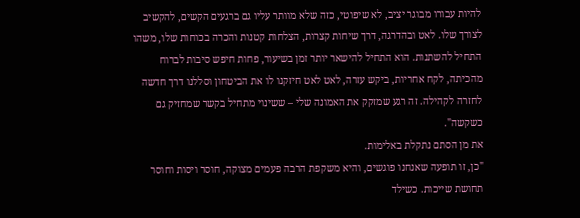להיות עבורו מבוגר יציב, לא שיפוטי, כזה שלא מוותר עליו גם ברגעים הקשים, להקשיב לצורך שלו. לאט ובהדרגה, דרך שיחות קצרות, הצלחות קטנות והכרה בכוחות שלו, משהו התחיל להשתנות. הוא התחיל להישאר יותר זמן בשיעור, פחות חיפש סיבות לברוח מהכיתה, לקח אחריות, ביקש עזרה, לאט לאט חיזקנו לו את הביטחון וסללנו דרך חדשה לחזרה לקהילה. זה רגע שמזקק את האמונה שלי – ששינוי מתחיל בקשר שמחזיק גם כשקשה".
את מן הסתם נתקלת באלימות.
"כן, זו תופעה שאנחנו פוגשים, והיא משקפת הרבה פעמים מצוקה, חוסר ויסות וחוסר תחושת שייכות. כשילד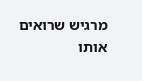מרגיש שרואים אותו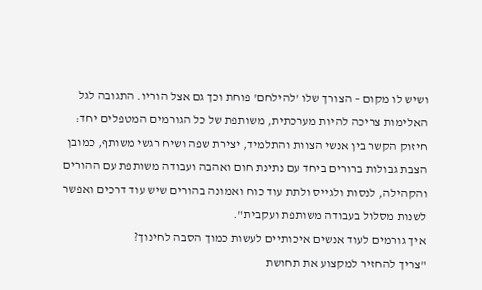ושיש לו מקום – הצורך שלו 'להילחם' פוחת וכך גם אצל הוריו. התגובה לגל האלימות צריכה להיות מערכתית, משותפת של כל הגורמים המטפלים יחד: חיזוק הקשר בין אנשי הצוות והתלמיד, יצירת שפה ושיח רגשי משותף, כמובן הצבת גבולות ברורים ביחד עם נתינת חום ואהבה ועבודה משותפת עם ההורים והקהילה, לנסות ולגייס ולתת עוד כוח ואמונה בהורים שיש עוד דרכים ואפשר לשנות מסלול בעבודה משותפת ועקבית".
איך גורמים לעוד אנשים איכותיים לעשות כמוך הסבה לחינוך?
"צריך להחזיר למקצוע את תחושת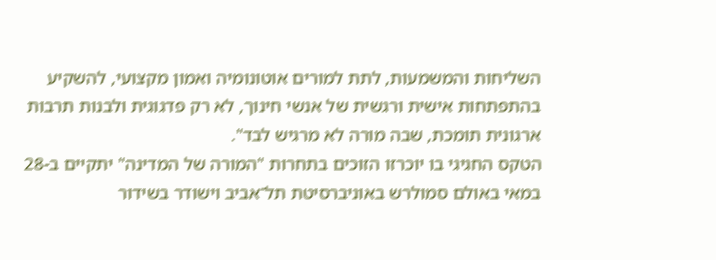השליחות והמשמעות, לתת למורים אוטונומיה ואמון מקצועי, להשקיע בהתפתחות אישית ורגשית של אנשי חינוך, לא רק פדגוגית ולבנות תרבות ארגונית תומכת, שבה מורה לא מרגיש לבד".
הטקס החגיגי בו יוכרזו הזוכים בתחרות "המורה של המדינה" יתקיים ב-28 במאי באולם סמולרש באוניברסיטת תל־אביב וישודר בשידור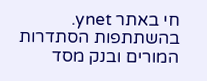חי באתר ynet.
בהשתתפות הסתדרות המורים ובנק מסד